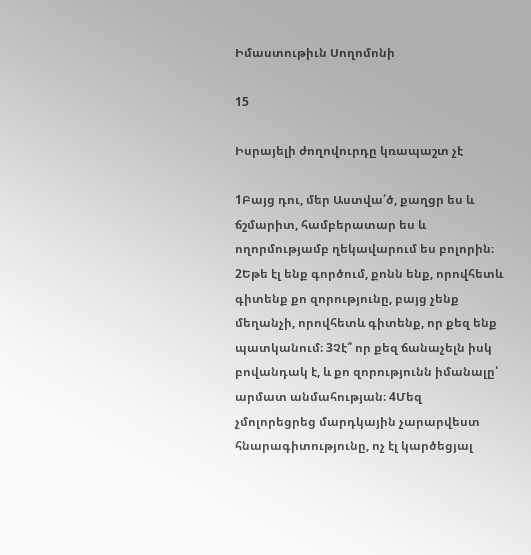Իմաստութիւն Սողոմոնի

15

Իսրայելի ժողովուրդը կռապաշտ չէ

1Բայց դու, մեր Աստվա՛ծ, քաղցր ես և ճշմարիտ, համբերատար ես և ողորմությամբ ղեկավարում ես բոլորին։ 2Եթե էլ ենք գործում, քոնն ենք, որովհետև գիտենք քո զորությունը, բայց չենք մեղանչի, որովհետև գիտենք, որ քեզ ենք պատկանում։ 3Չէ՞ որ քեզ ճանաչելն իսկ բովանդակ է, և քո զորությունն իմանալը՝ արմատ անմահության։ 4Մեզ չմոլորեցրեց մարդկային չարարվեստ հնարագիտությունը, ոչ էլ կարծեցյալ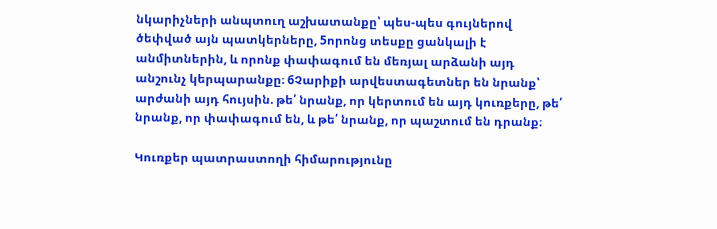նկարիչների անպտուղ աշխատանքը՝ պես-պես գույներով ծեփված այն պատկերները, 5որոնց տեսքը ցանկալի է անմիտներին, և որոնք փափագում են մեռյալ արձանի այդ անշունչ կերպարանքը։ 6Չարիքի արվեստագետներ են նրանք՝ արժանի այդ հույսին. թե՛ նրանք, որ կերտում են այդ կուռքերը, թե՛ նրանք, որ փափագում են, և թե՛ նրանք, որ պաշտում են դրանք։

Կուռքեր պատրաստողի հիմարությունը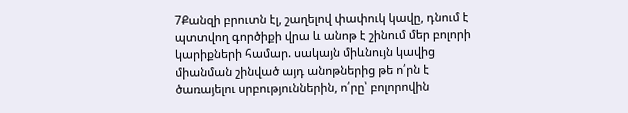7Քանզի բրուտն էլ, շաղելով փափուկ կավը, դնում է պտտվող գործիքի վրա և անոթ է շինում մեր բոլորի կարիքների համար. սակայն միևնույն կավից միանման շինված այդ անոթներից թե ո՛րն է ծառայելու սրբություններին, ո՛րը՝ բոլորովին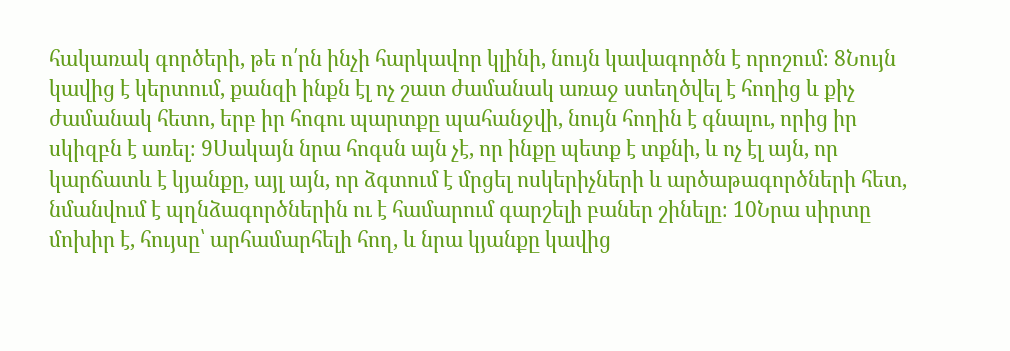հակառակ գործերի, թե ո՛րն ինչի հարկավոր կլինի, նույն կավագործն է որոշում։ 8Նույն կավից է կերտում, քանզի ինքն էլ ոչ շատ ժամանակ առաջ ստեղծվել է հողից և քիչ ժամանակ հետո, երբ իր հոգու պարտքը պահանջվի, նույն հողին է գնալու, որից իր սկիզբն է առել։ 9Սակայն նրա հոգսն այն չէ, որ ինքը պետք է տքնի, և ոչ էլ այն, որ կարճատև է կյանքը, այլ այն, որ ձգտում է մրցել ոսկերիչների և արծաթագործների հետ, նմանվում է պղնձագործներին ու է համարում գարշելի բաներ շինելը։ 10Նրա սիրտը մոխիր է, հույսը՝ արհամարհելի հող, և նրա կյանքը կավից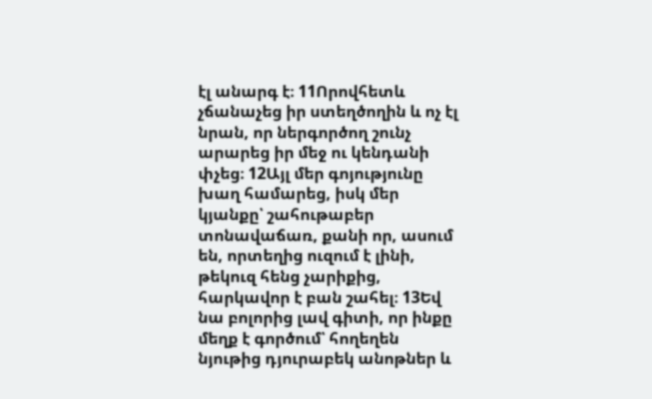էլ անարգ է։ 11Որովհետև չճանաչեց իր ստեղծողին և ոչ էլ նրան, որ ներգործող շունչ արարեց իր մեջ ու կենդանի փչեց։ 12Այլ մեր գոյությունը խաղ համարեց, իսկ մեր կյանքը՝ շահութաբեր տոնավաճառ, քանի որ, ասում են, որտեղից ուզում է լինի, թեկուզ հենց չարիքից, հարկավոր է բան շահել։ 13Եվ նա բոլորից լավ գիտի, որ ինքը մեղք է գործում՝ հողեղեն նյութից դյուրաբեկ անոթներ և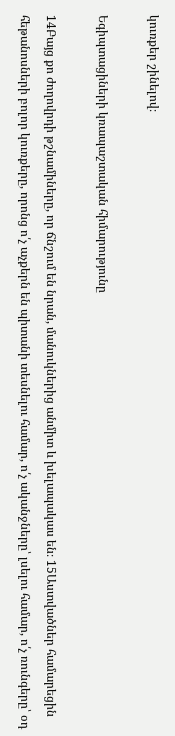կուռքեր շինելով։

Եգիպտացիների կռապաշտական հիմարությունը

14Բայց քո ժողովրդի թշնամիները, որ ճնշում են նրան, մանուկներից անմիտ և խելապակաս են։ 15Աստվածներ համարեցին հեթանոսների բոլոր կուռքերը, որոնց ո՛չ աչքերն են պիտանի տեսնելու համար, ո՛չ ականջները՝ լսելու համար, ո՛չ ռունգերը՝ օդ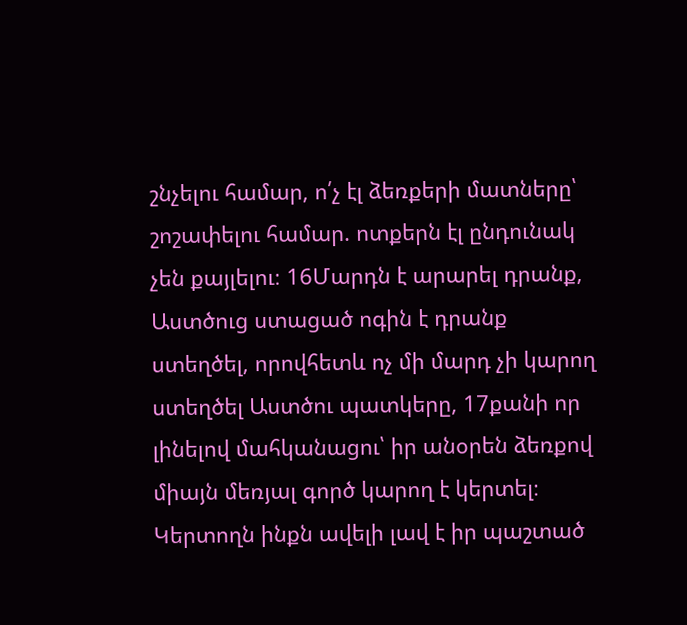շնչելու համար, ո՛չ էլ ձեռքերի մատները՝ շոշափելու համար. ոտքերն էլ ընդունակ չեն քայլելու։ 16Մարդն է արարել դրանք, Աստծուց ստացած ոգին է դրանք ստեղծել, որովհետև ոչ մի մարդ չի կարող ստեղծել Աստծու պատկերը, 17քանի որ լինելով մահկանացու՝ իր անօրեն ձեռքով միայն մեռյալ գործ կարող է կերտել։ Կերտողն ինքն ավելի լավ է իր պաշտած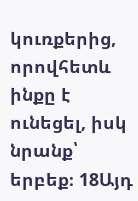կուռքերից, որովհետև ինքը է ունեցել, իսկ նրանք՝ երբեք։ 18Այդ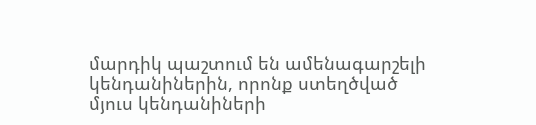մարդիկ պաշտում են ամենագարշելի կենդանիներին, որոնք ստեղծված մյուս կենդանիների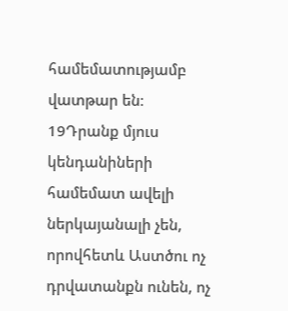համեմատությամբ վատթար են։ 19Դրանք մյուս կենդանիների համեմատ ավելի ներկայանալի չեն, որովհետև Աստծու ոչ դրվատանքն ունեն, ոչ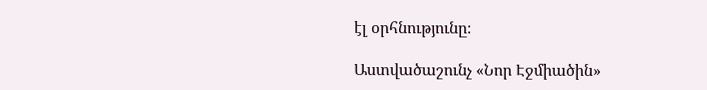էլ օրհնությունը։

Աստվածաշունչ «Նոր Էջմիածին»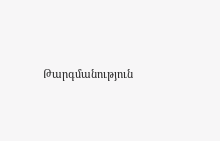Թարգմանություն